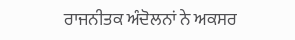ਰਾਜਨੀਤਕ ਅੰਦੋਲਨਾਂ ਨੇ ਅਕਸਰ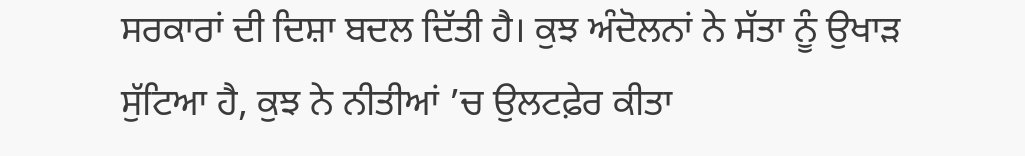ਸਰਕਾਰਾਂ ਦੀ ਦਿਸ਼ਾ ਬਦਲ ਦਿੱਤੀ ਹੈ। ਕੁਝ ਅੰਦੋਲਨਾਂ ਨੇ ਸੱਤਾ ਨੂੰ ਉਖਾੜ ਸੁੱਟਿਆ ਹੈ, ਕੁਝ ਨੇ ਨੀਤੀਆਂ ’ਚ ਉਲਟਫ਼ੇਰ ਕੀਤਾ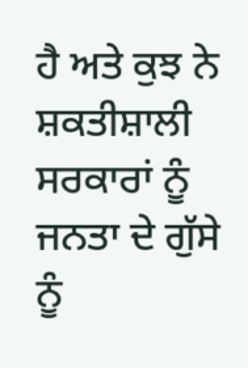ਹੈ ਅਤੇ ਕੁਝ ਨੇ ਸ਼ਕਤੀਸ਼ਾਲੀ ਸਰਕਾਰਾਂ ਨੂੰ ਜਨਤਾ ਦੇ ਗੁੱਸੇ ਨੂੰ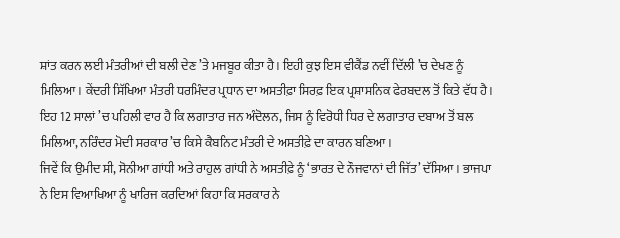ਸ਼ਾਂਤ ਕਰਨ ਲਈ ਮੰਤਰੀਆਂ ਦੀ ਬਲੀ ਦੇਣ ’ਤੇ ਮਜਬੂਰ ਕੀਤਾ ਹੈ। ਇਹੀ ਕੁਝ ਇਸ ਵੀਕੈਂਡ ਨਵੀਂ ਦਿੱਲੀ ’ਚ ਦੇਖਣ ਨੂੰ ਮਿਲਿਆ। ਕੇਂਦਰੀ ਸਿੱਖਿਆ ਮੰਤਰੀ ਧਰਮਿੰਦਰ ਪ੍ਰਧਾਨ ਦਾ ਅਸਤੀਫ਼ਾ ਸਿਰਫ਼ ਇਕ ਪ੍ਰਸ਼ਾਸਨਿਕ ਫੇਰਬਦਲ ਤੋਂ ਕਿਤੇ ਵੱਧ ਹੈ। ਇਹ 12 ਸਾਲਾਂ ’ਚ ਪਹਿਲੀ ਵਾਰ ਹੈ ਕਿ ਲਗਾਤਾਰ ਜਨ ਅੰਦੋਲਨ, ਜਿਸ ਨੂੰ ਵਿਰੋਧੀ ਧਿਰ ਦੇ ਲਗਾਤਾਰ ਦਬਾਅ ਤੋਂ ਬਲ ਮਿਲਿਆ, ਨਰਿੰਦਰ ਮੋਦੀ ਸਰਕਾਰ ’ਚ ਕਿਸੇ ਕੈਬਨਿਟ ਮੰਤਰੀ ਦੇ ਅਸਤੀਫ਼ੇ ਦਾ ਕਾਰਨ ਬਣਿਆ।
ਜਿਵੇਂ ਕਿ ਉਮੀਦ ਸੀ, ਸੋਨੀਆ ਗਾਂਧੀ ਅਤੇ ਰਾਹੁਲ ਗਾਂਧੀ ਨੇ ਅਸਤੀਫ਼ੇ ਨੂੰ ‘ਭਾਰਤ ਦੇ ਨੌਜਵਾਨਾਂ ਦੀ ਜਿੱਤ’ ਦੱਸਿਆ। ਭਾਜਪਾ ਨੇ ਇਸ ਵਿਆਖਿਆ ਨੂੰ ਖਾਰਿਜ ਕਰਦਿਆਂ ਕਿਹਾ ਕਿ ਸਰਕਾਰ ਨੇ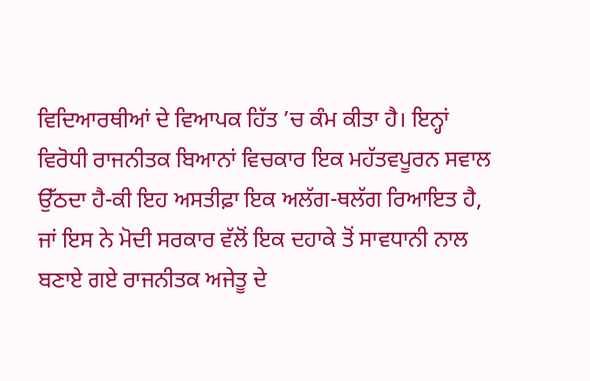ਵਿਦਿਆਰਥੀਆਂ ਦੇ ਵਿਆਪਕ ਹਿੱਤ ’ਚ ਕੰਮ ਕੀਤਾ ਹੈ। ਇਨ੍ਹਾਂ ਵਿਰੋਧੀ ਰਾਜਨੀਤਕ ਬਿਆਨਾਂ ਵਿਚਕਾਰ ਇਕ ਮਹੱਤਵਪੂਰਨ ਸਵਾਲ ਉੱਠਦਾ ਹੈ-ਕੀ ਇਹ ਅਸਤੀਫ਼ਾ ਇਕ ਅਲੱਗ-ਥਲੱਗ ਰਿਆਇਤ ਹੈ, ਜਾਂ ਇਸ ਨੇ ਮੋਦੀ ਸਰਕਾਰ ਵੱਲੋਂ ਇਕ ਦਹਾਕੇ ਤੋਂ ਸਾਵਧਾਨੀ ਨਾਲ ਬਣਾਏ ਗਏ ਰਾਜਨੀਤਕ ਅਜੇਤੂ ਦੇ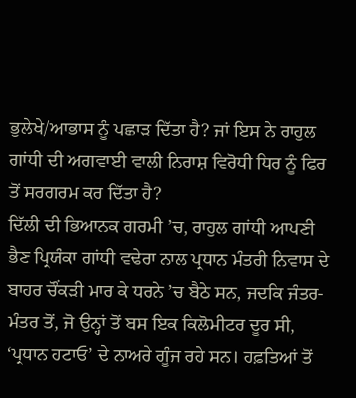ਭੁਲੇਖੇ/ਆਭਾਸ ਨੂੰ ਪਛਾੜ ਦਿੱਤਾ ਹੈ? ਜਾਂ ਇਸ ਨੇ ਰਾਹੁਲ ਗਾਂਧੀ ਦੀ ਅਗਵਾਈ ਵਾਲੀ ਨਿਰਾਸ਼ ਵਿਰੋਧੀ ਧਿਰ ਨੂੰ ਫਿਰ ਤੋਂ ਸਰਗਰਮ ਕਰ ਦਿੱਤਾ ਹੈ?
ਦਿੱਲੀ ਦੀ ਭਿਆਨਕ ਗਰਮੀ ’ਚ, ਰਾਹੁਲ ਗਾਂਧੀ ਆਪਣੀ ਭੈਣ ਪ੍ਰਿਯੰਕਾ ਗਾਂਧੀ ਵਢੇਰਾ ਨਾਲ ਪ੍ਰਧਾਨ ਮੰਤਰੀ ਨਿਵਾਸ ਦੇ ਬਾਹਰ ਚੌਂਕੜੀ ਮਾਰ ਕੇ ਧਰਨੇ ’ਚ ਬੈਠੇ ਸਨ, ਜਦਕਿ ਜੰਤਰ-ਮੰਤਰ ਤੋਂ, ਜੋ ਉਨ੍ਹਾਂ ਤੋਂ ਬਸ ਇਕ ਕਿਲੋਮੀਟਰ ਦੂਰ ਸੀ, ‘ਪ੍ਰਧਾਨ ਹਟਾਓ’ ਦੇ ਨਾਅਰੇ ਗੂੰਜ ਰਹੇ ਸਨ। ਹਫ਼ਤਿਆਂ ਤੋਂ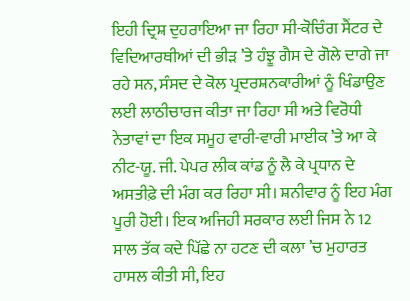ਇਹੀ ਦ੍ਰਿਸ਼ ਦੁਹਰਾਇਆ ਜਾ ਰਿਹਾ ਸੀ-ਕੋਚਿੰਗ ਸੈਂਟਰ ਦੇ ਵਿਦਿਆਰਥੀਆਂ ਦੀ ਭੀੜ ’ਤੇ ਹੰਝੂ ਗੈਸ ਦੇ ਗੋਲੇ ਦਾਗੇ ਜਾ ਰਹੇ ਸਨ, ਸੰਸਦ ਦੇ ਕੋਲ ਪ੍ਰਦਰਸ਼ਨਕਾਰੀਆਂ ਨੂੰ ਖਿੰਡਾਉਣ ਲਈ ਲਾਠੀਚਾਰਜ ਕੀਤਾ ਜਾ ਰਿਹਾ ਸੀ ਅਤੇ ਵਿਰੋਧੀ ਨੇਤਾਵਾਂ ਦਾ ਇਕ ਸਮੂਹ ਵਾਰੀ-ਵਾਰੀ ਮਾਈਕ ’ਤੇ ਆ ਕੇ ਨੀਟ-ਯੂ. ਜੀ. ਪੇਪਰ ਲੀਕ ਕਾਂਡ ਨੂੰ ਲੈ ਕੇ ਪ੍ਰਧਾਨ ਦੇ ਅਸਤੀਫ਼ੇ ਦੀ ਮੰਗ ਕਰ ਰਿਹਾ ਸੀ। ਸ਼ਨੀਵਾਰ ਨੂੰ ਇਹ ਮੰਗ ਪੂਰੀ ਹੋਈ। ਇਕ ਅਜਿਹੀ ਸਰਕਾਰ ਲਈ ਜਿਸ ਨੇ 12 ਸਾਲ ਤੱਕ ਕਦੇ ਪਿੱਛੇ ਨਾ ਹਟਣ ਦੀ ਕਲਾ ’ਚ ਮੁਹਾਰਤ ਹਾਸਲ ਕੀਤੀ ਸੀ, ਇਹ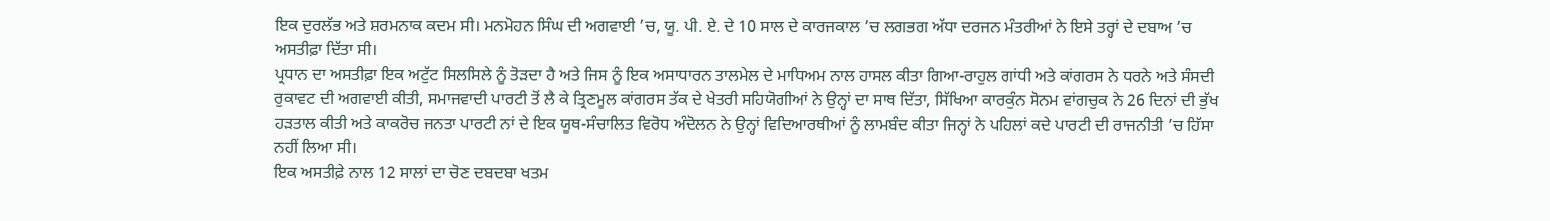ਇਕ ਦੁਰਲੱਭ ਅਤੇ ਸ਼ਰਮਨਾਕ ਕਦਮ ਸੀ। ਮਨਮੋਹਨ ਸਿੰਘ ਦੀ ਅਗਵਾਈ ’ਚ, ਯੂ. ਪੀ. ਏ. ਦੇ 10 ਸਾਲ ਦੇ ਕਾਰਜਕਾਲ ’ਚ ਲਗਭਗ ਅੱਧਾ ਦਰਜਨ ਮੰਤਰੀਆਂ ਨੇ ਇਸੇ ਤਰ੍ਹਾਂ ਦੇ ਦਬਾਅ ’ਚ ਅਸਤੀਫ਼ਾ ਦਿੱਤਾ ਸੀ।
ਪ੍ਰਧਾਨ ਦਾ ਅਸਤੀਫ਼ਾ ਇਕ ਅਟੁੱਟ ਸਿਲਸਿਲੇ ਨੂੰ ਤੋੜਦਾ ਹੈ ਅਤੇ ਜਿਸ ਨੂੰ ਇਕ ਅਸਾਧਾਰਨ ਤਾਲਮੇਲ ਦੇ ਮਾਧਿਅਮ ਨਾਲ ਹਾਸਲ ਕੀਤਾ ਗਿਆ-ਰਾਹੁਲ ਗਾਂਧੀ ਅਤੇ ਕਾਂਗਰਸ ਨੇ ਧਰਨੇ ਅਤੇ ਸੰਸਦੀ ਰੁਕਾਵਟ ਦੀ ਅਗਵਾਈ ਕੀਤੀ, ਸਮਾਜਵਾਦੀ ਪਾਰਟੀ ਤੋਂ ਲੈ ਕੇ ਤ੍ਰਿਣਮੂਲ ਕਾਂਗਰਸ ਤੱਕ ਦੇ ਖੇਤਰੀ ਸਹਿਯੋਗੀਆਂ ਨੇ ਉਨ੍ਹਾਂ ਦਾ ਸਾਥ ਦਿੱਤਾ, ਸਿੱਖਿਆ ਕਾਰਕੁੰਨ ਸੋਨਮ ਵਾਂਗਚੁਕ ਨੇ 26 ਦਿਨਾਂ ਦੀ ਭੁੱਖ ਹੜਤਾਲ ਕੀਤੀ ਅਤੇ ਕਾਕਰੋਚ ਜਨਤਾ ਪਾਰਟੀ ਨਾਂ ਦੇ ਇਕ ਯੂਥ-ਸੰਚਾਲਿਤ ਵਿਰੋਧ ਅੰਦੋਲਨ ਨੇ ਉਨ੍ਹਾਂ ਵਿਦਿਆਰਥੀਆਂ ਨੂੰ ਲਾਮਬੰਦ ਕੀਤਾ ਜਿਨ੍ਹਾਂ ਨੇ ਪਹਿਲਾਂ ਕਦੇ ਪਾਰਟੀ ਦੀ ਰਾਜਨੀਤੀ ’ਚ ਹਿੱਸਾ ਨਹੀਂ ਲਿਆ ਸੀ।
ਇਕ ਅਸਤੀਫ਼ੇ ਨਾਲ 12 ਸਾਲਾਂ ਦਾ ਚੋਣ ਦਬਦਬਾ ਖਤਮ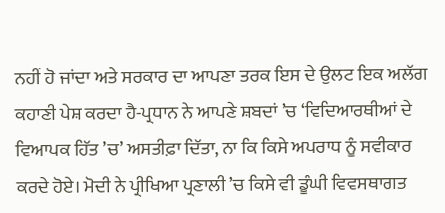ਨਹੀਂ ਹੋ ਜਾਂਦਾ ਅਤੇ ਸਰਕਾਰ ਦਾ ਆਪਣਾ ਤਰਕ ਇਸ ਦੇ ਉਲਟ ਇਕ ਅਲੱਗ ਕਹਾਣੀ ਪੇਸ਼ ਕਰਦਾ ਹੈ-ਪ੍ਰਧਾਨ ਨੇ ਆਪਣੇ ਸ਼ਬਦਾਂ ’ਚ ‘ਵਿਦਿਆਰਥੀਆਂ ਦੇ ਵਿਆਪਕ ਹਿੱਤ ’ਚ’ ਅਸਤੀਫ਼ਾ ਦਿੱਤਾ, ਨਾ ਕਿ ਕਿਸੇ ਅਪਰਾਧ ਨੂੰ ਸਵੀਕਾਰ ਕਰਦੇ ਹੋਏ। ਮੋਦੀ ਨੇ ਪ੍ਰੀਖਿਆ ਪ੍ਰਣਾਲੀ ’ਚ ਕਿਸੇ ਵੀ ਡੂੰਘੀ ਵਿਵਸਥਾਗਤ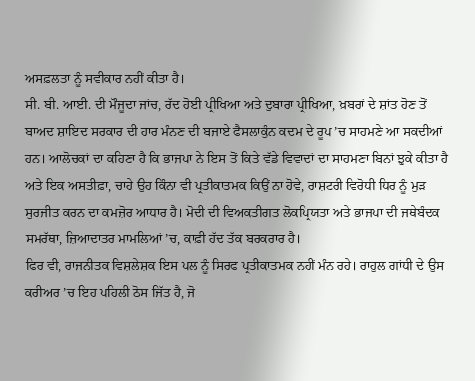ਅਸਫ਼ਲਤਾ ਨੂੰ ਸਵੀਕਾਰ ਨਹੀਂ ਕੀਤਾ ਹੈ।
ਸੀ. ਬੀ. ਆਈ. ਦੀ ਮੌਜੂਦਾ ਜਾਂਚ, ਰੱਦ ਹੋਈ ਪ੍ਰੀਖਿਆ ਅਤੇ ਦੁਬਾਰਾ ਪ੍ਰੀਖਿਆ, ਖ਼ਬਰਾਂ ਦੇ ਸ਼ਾਂਤ ਹੋਣ ਤੋਂ ਬਾਅਦ ਸ਼ਾਇਦ ਸਰਕਾਰ ਦੀ ਹਾਰ ਮੰਨਣ ਦੀ ਬਜਾਏ ਫੈਸਲਾਕੁੰਨ ਕਦਮ ਦੇ ਰੂਪ ’ਚ ਸਾਹਮਣੇ ਆ ਸਕਦੀਆਂ ਹਨ। ਆਲੋਚਕਾਂ ਦਾ ਕਹਿਣਾ ਹੈ ਕਿ ਭਾਜਪਾ ਨੇ ਇਸ ਤੋਂ ਕਿਤੇ ਵੱਡੇ ਵਿਵਾਦਾਂ ਦਾ ਸਾਹਮਣਾ ਬਿਨਾਂ ਝੁਕੇ ਕੀਤਾ ਹੈ ਅਤੇ ਇਕ ਅਸਤੀਫ਼ਾ, ਚਾਹੇ ਉਹ ਕਿੰਨਾ ਵੀ ਪ੍ਰਤੀਕਾਤਮਕ ਕਿਉਂ ਨਾ ਹੋਵੇ, ਰਾਸ਼ਟਰੀ ਵਿਰੋਧੀ ਧਿਰ ਨੂੰ ਮੁੜ ਸੁਰਜੀਤ ਕਰਨ ਦਾ ਕਮਜ਼ੋਰ ਆਧਾਰ ਹੈ। ਮੋਦੀ ਦੀ ਵਿਅਕਤੀਗਤ ਲੋਕਪ੍ਰਿਯਤਾ ਅਤੇ ਭਾਜਪਾ ਦੀ ਜਥੇਬੰਦਕ ਸਮਰੱਥਾ, ਜ਼ਿਆਦਾਤਰ ਮਾਮਲਿਆਂ ’ਚ, ਕਾਫ਼ੀ ਹੱਦ ਤੱਕ ਬਰਕਰਾਰ ਹੈ।
ਫਿਰ ਵੀ, ਰਾਜਨੀਤਕ ਵਿਸ਼ਲੇਸ਼ਕ ਇਸ ਪਲ ਨੂੰ ਸਿਰਫ ਪ੍ਰਤੀਕਾਤਮਕ ਨਹੀਂ ਮੰਨ ਰਹੇ। ਰਾਹੁਲ ਗਾਂਧੀ ਦੇ ਉਸ ਕਰੀਅਰ ’ਚ ਇਹ ਪਹਿਲੀ ਠੋਸ ਜਿੱਤ ਹੈ, ਜੋ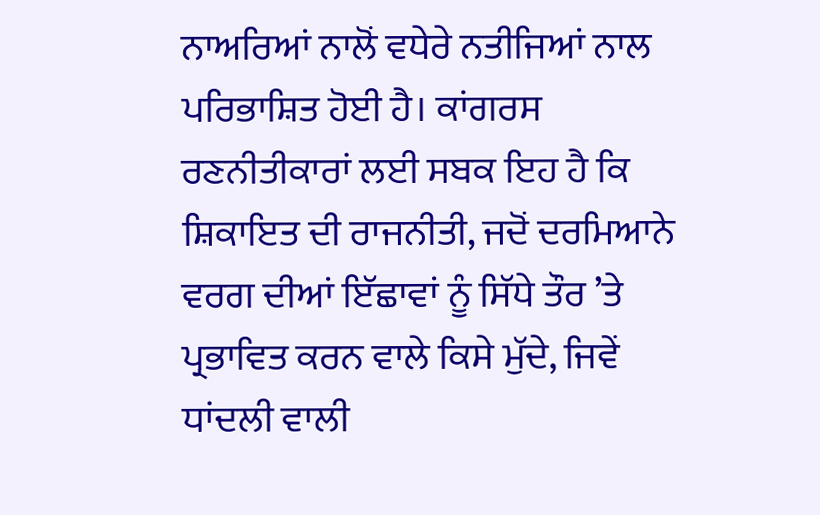ਨਾਅਰਿਆਂ ਨਾਲੋਂ ਵਧੇਰੇ ਨਤੀਜਿਆਂ ਨਾਲ ਪਰਿਭਾਸ਼ਿਤ ਹੋਈ ਹੈ। ਕਾਂਗਰਸ ਰਣਨੀਤੀਕਾਰਾਂ ਲਈ ਸਬਕ ਇਹ ਹੈ ਕਿ ਸ਼ਿਕਾਇਤ ਦੀ ਰਾਜਨੀਤੀ, ਜਦੋਂ ਦਰਮਿਆਨੇ ਵਰਗ ਦੀਆਂ ਇੱਛਾਵਾਂ ਨੂੰ ਸਿੱਧੇ ਤੌਰ ’ਤੇ ਪ੍ਰਭਾਵਿਤ ਕਰਨ ਵਾਲੇ ਕਿਸੇ ਮੁੱਦੇ, ਜਿਵੇਂ ਧਾਂਦਲੀ ਵਾਲੀ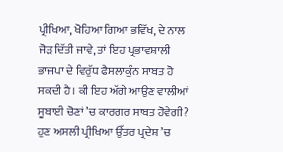ਪ੍ਰੀਖਿਆ, ਖੋਹਿਆ ਗਿਆ ਭਵਿੱਖ, ਦੇ ਨਾਲ ਜੋੜ ਦਿੱਤੀ ਜਾਵੇ, ਤਾਂ ਇਹ ਪ੍ਰਭਾਵਸ਼ਾਲੀ ਭਾਜਪਾ ਦੇ ਵਿਰੁੱਧ ਫੈਸਲਾਕੁੰਨ ਸਾਬਤ ਹੋ ਸਕਦੀ ਹੈ। ਕੀ ਇਹ ਅੱਗੇ ਆਉਣ ਵਾਲੀਆਂ ਸੂਬਾਈ ਚੋਣਾਂ ’ਚ ਕਾਰਗਰ ਸਾਬਤ ਹੋਵੇਗੀ?
ਹੁਣ ਅਸਲੀ ਪ੍ਰੀਖਿਆ ਉੱਤਰ ਪ੍ਰਦੇਸ਼ ’ਚ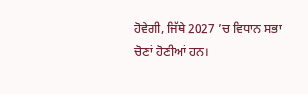ਹੋਵੇਗੀ, ਜਿੱਥੇ 2027 ’ਚ ਵਿਧਾਨ ਸਭਾ ਚੋਣਾਂ ਹੋਣੀਆਂ ਹਨ।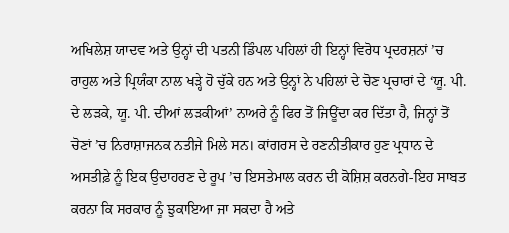ਅਖਿਲੇਸ਼ ਯਾਦਵ ਅਤੇ ਉਨ੍ਹਾਂ ਦੀ ਪਤਨੀ ਡਿੰਪਲ ਪਹਿਲਾਂ ਹੀ ਇਨ੍ਹਾਂ ਵਿਰੋਧ ਪ੍ਰਦਰਸ਼ਨਾਂ ’ਚ ਰਾਹੁਲ ਅਤੇ ਪ੍ਰਿਯੰਕਾ ਨਾਲ ਖੜ੍ਹੇ ਹੋ ਚੁੱਕੇ ਹਨ ਅਤੇ ਉਨ੍ਹਾਂ ਨੇ ਪਹਿਲਾਂ ਦੇ ਚੋਣ ਪ੍ਰਚਾਰਾਂ ਦੇ ‘ਯੂ. ਪੀ. ਦੇ ਲੜਕੇ, ਯੂ. ਪੀ. ਦੀਆਂ ਲੜਕੀਆਂ’ ਨਾਅਰੇ ਨੂੰ ਫਿਰ ਤੋਂ ਜਿਊਂਦਾ ਕਰ ਦਿੱਤਾ ਹੈ, ਜਿਨ੍ਹਾਂ ਤੋਂ ਚੋਣਾਂ ’ਚ ਨਿਰਾਸ਼ਾਜਨਕ ਨਤੀਜੇ ਮਿਲੇ ਸਨ। ਕਾਂਗਰਸ ਦੇ ਰਣਨੀਤੀਕਾਰ ਹੁਣ ਪ੍ਰਧਾਨ ਦੇ ਅਸਤੀਫ਼ੇ ਨੂੰ ਇਕ ਉਦਾਹਰਣ ਦੇ ਰੂਪ ’ਚ ਇਸਤੇਮਾਲ ਕਰਨ ਦੀ ਕੋਸ਼ਿਸ਼ ਕਰਨਗੇ-ਇਹ ਸਾਬਤ ਕਰਨਾ ਕਿ ਸਰਕਾਰ ਨੂੰ ਝੁਕਾਇਆ ਜਾ ਸਕਦਾ ਹੈ ਅਤੇ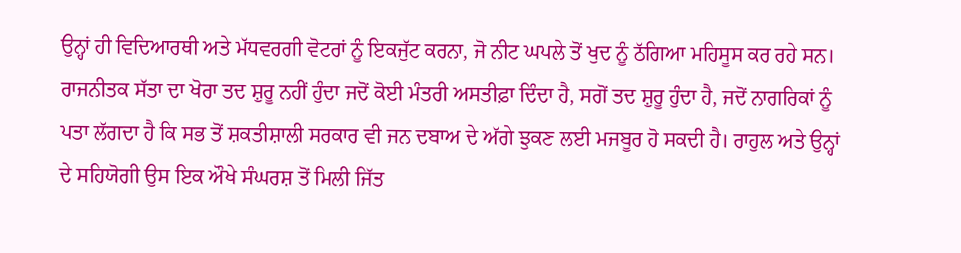ਉਨ੍ਹਾਂ ਹੀ ਵਿਦਿਆਰਥੀ ਅਤੇ ਮੱਧਵਰਗੀ ਵੋਟਰਾਂ ਨੂੰ ਇਕਜੁੱਟ ਕਰਨਾ, ਜੋ ਨੀਟ ਘਪਲੇ ਤੋਂ ਖੁਦ ਨੂੰ ਠੱਗਿਆ ਮਹਿਸੂਸ ਕਰ ਰਹੇ ਸਨ।
ਰਾਜਨੀਤਕ ਸੱਤਾ ਦਾ ਖੋਰਾ ਤਦ ਸ਼ੁਰੂ ਨਹੀਂ ਹੁੰਦਾ ਜਦੋਂ ਕੋਈ ਮੰਤਰੀ ਅਸਤੀਫ਼ਾ ਦਿੰਦਾ ਹੈ, ਸਗੋਂ ਤਦ ਸ਼ੁਰੂ ਹੁੰਦਾ ਹੈ, ਜਦੋਂ ਨਾਗਰਿਕਾਂ ਨੂੰ ਪਤਾ ਲੱਗਦਾ ਹੈ ਕਿ ਸਭ ਤੋਂ ਸ਼ਕਤੀਸ਼ਾਲੀ ਸਰਕਾਰ ਵੀ ਜਨ ਦਬਾਅ ਦੇ ਅੱਗੇ ਝੁਕਣ ਲਈ ਮਜਬੂਰ ਹੋ ਸਕਦੀ ਹੈ। ਰਾਹੁਲ ਅਤੇ ਉਨ੍ਹਾਂ ਦੇ ਸਹਿਯੋਗੀ ਉਸ ਇਕ ਔਖੇ ਸੰਘਰਸ਼ ਤੋਂ ਮਿਲੀ ਜਿੱਤ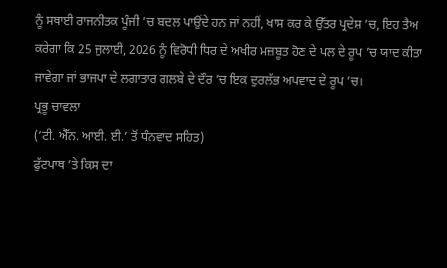ਨੂੰ ਸਥਾਈ ਰਾਜਨੀਤਕ ਪੂੰਜੀ ’ਚ ਬਦਲ ਪਾਉਂਦੇ ਹਨ ਜਾਂ ਨਹੀਂ, ਖਾਸ ਕਰ ਕੇ ਉੱਤਰ ਪ੍ਰਦੇਸ਼ ’ਚ, ਇਹ ਤੈਅ ਕਰੇਗਾ ਕਿ 25 ਜੁਲਾਈ, 2026 ਨੂੰ ਵਿਰੋਧੀ ਧਿਰ ਦੇ ਅਖੀਰ ਮਜ਼ਬੂਤ ਹੋਣ ਦੇ ਪਲ ਦੇ ਰੂਪ ’ਚ ਯਾਦ ਕੀਤਾ ਜਾਵੇਗਾ ਜਾਂ ਭਾਜਪਾ ਦੇ ਲਗਾਤਾਰ ਗਲਬੇ ਦੇ ਦੌਰ ’ਚ ਇਕ ਦੁਰਲੱਭ ਅਪਵਾਦ ਦੇ ਰੂਪ ’ਚ।
ਪ੍ਰਭੂ ਚਾਵਲਾ
(‘ਟੀ. ਐੱਨ. ਆਈ. ਈ.’ ਤੋਂ ਧੰਨਵਾਦ ਸਹਿਤ)
ਫੁੱਟਪਾਥ ’ਤੇ ਕਿਸ ਦਾ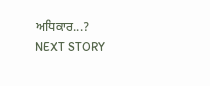ਅਧਿਕਾਰ...?
NEXT STORY